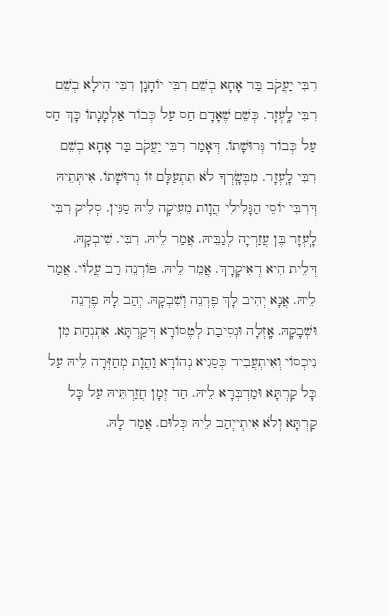רִבִּי יַעֲקֹב בַּר אָחָא בְשֵׁם רִבִּי יוֹחָנָן רִבִּי הִילָא בְשֵׁם רִבִּי לָֽעְזָר. כְּשֵׁם שֶׁאָדָם חַס עַל כְּבוֹד אַלְמָנָתוֹ כָּךְ חַס עַל כְּבוֹד גְּרוּשָׁתוֹ. דְּאָמַר רִבִּי יַעֲקֹב בַּר אָחָא בְשֵׁם רִבִּי לָֽעְזָר. מִבְּשָֽׂרְךָ לֹא תִתְעַלָּם זוֹ גְרוּשָׁתוֹ. אִיתְּתֵיהּ דְּרִבִּי יוֹסֵי הַגָּלִילִי הֲוָות מֵעִיקָה לֵיהּ סַגִּין. סְלִיק רִבִּי לָֽעְזָר בֶּן עֲזַרְיָה לְגַבֵּיהּ. אֲמַר לֵיהּ. רִבִּי. שִׁיבְקָהּ. דְּלֵית הִיא דְאִיקָרָךְ. אֲמֵר לֵיהּ. פּוֹרְנֵה רַב עֲלוֹי. אֲמַר לֵיהּ. אֲנָא יְהִיב לָךְ פֶרְנֵה וְשִׁבְקָהּ. יְהַב לָהּ פֶרְנֵה וּשְׁבָקָהּ. אָֽזְלָה וּנְסִיבַת לְטֶסוֹרָא דְּקַרְתָּא. אִתְנְחַת מִן נִיכְסוֹי וְאִיתְעֲבִיד כְּסַגִיא נְהוֹרָא וַהֲוָת מְחַזְּרָה לֵיהּ עַל כָּל קַרְתָּא וּמַדְבְּרָא לֵיהּ. חַד זְמָן חֲזַרְתֵּיהּ עַל כָּל קַרְתָּא וְלֹא אִיתְייְהַב לֵיהּ כְּלוּם. אֲמַר לָהּ.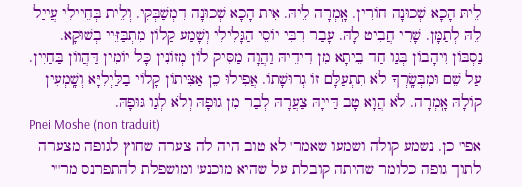לֵיתּ הָכָא שְׁכוּנָה חוֹרִין. אָֽמְרָה לֵיהּ. אִית הָכָא שְׁכוּנָה דִמְשַׁבְּקִי. וְלֵית בְּחֵיילִי עֲייַל לֵהּ לְתַמָּן. שָׁרִי חֲבִיט לָהּ. עָבַר רִבִּי יוֹסֵי הַגָּלִילִי וְשָׁמַע קַלוֹן מִתְבַּזֵּיי בְשׁוּקָא. נַסְבּוֹן וִיהָבוֹן בְּגַו חַד בֵיתָא מִן דִידֵיהּ וַהֲוָה מַסִּיק לוֹן מְזוֹנִין כָּל יוֹמִין דַּהֲווֹן בַּחַיִין. עַל שֵׁם וּמִבְּשָֽׂרְךָ לֹא תִתְעַלָּם זוֹ גְרוּשָׁתוֹ. אֲפִילוּ כֵן אַצִּיתוֹן קָלוֹי בַלַּיְלִיָּא וְשָֽׁמְעִין קוֹלָהּ אָֽמְרָה. לֹא הֲוָא טָב דַּייָהּ צַעֲרָהּ לְבַר מִן גוּפָהּ וְלֹא לְגַו גּוּפָהּ.
Pnei Moshe (non traduit)
אפי' כן. נשמע קולה ושמעו שאמר' לא טוב היה לה צערה שחוץ לגופה מצערה לתוך גופה כלומר שהיתה קובלת על שהיא מוכנע' ומושפלת להתפרנס מר''י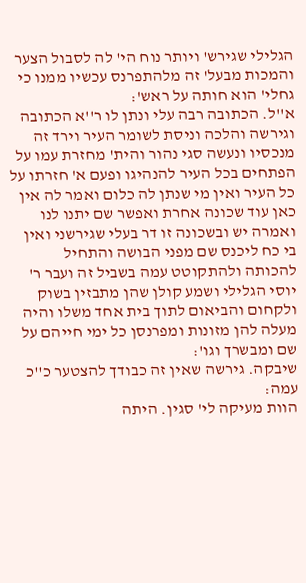הגלילי שגירש' ויותר נוח הי' לה לסבול הצער והמכות מבעל' זה מלהתפרנס עכשיו ממנו כי גחלי' הוא חותה על ראש':
א''ל. הכתובה רבה עלי ונתן לו ר''א הכתובה וגירשה והלכה וניסת לשומר העיר וירד זה מנכסיו ונעשה סגי נהור והית' מחזרת עמו על הפתחים בכל העיר להנהיגו ופעם א' חזרתו על כל העיר ואין מי שנתן לה כלום ואמר לה אין כאן עוד שכונה אחרת ואפשר שם יתנו לנו ואמרה יש ובשכונה זו דר בעלי שגירשני ואין בי כח ליכנס שם מפני הבושה והתחיל להכותה ולהתקוטט עמה בשביל זה ועבר ר' יוסי הגלילי ושמע קולן שהן מתבזין בשוק ולקחום והביאום לתוך בית אחד משלו והיה מעלה להן מזונות ומפרנסן כל ימי חייהם על שם ומבשרך וגו':
שיבקה. גירשה שאין זה כבודך להצטער כ''כ עמה:
הוות מעיקה לי' סגין. היתה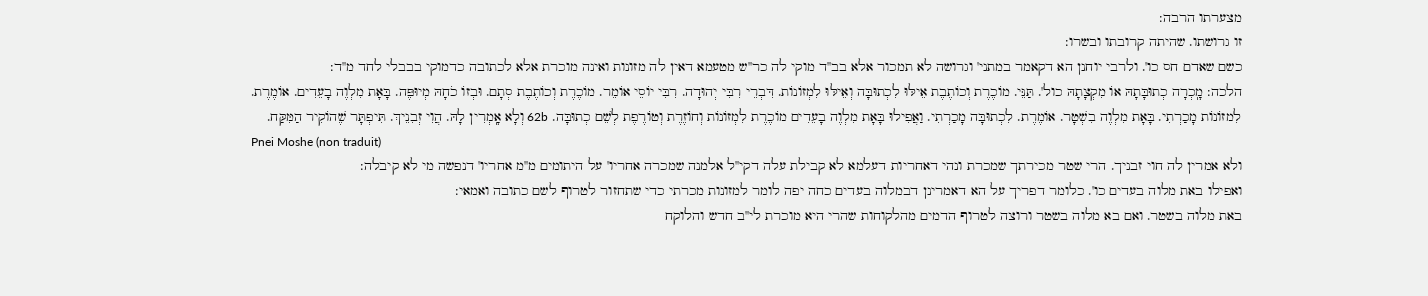מצערתו הרבה:
זו גרושתו. שהיתה קרובתו ובשרו:
כשם שאדם חס כו'. ולרבי יוחנן הא דקאמר במתני' וגרושה לא תמכור אלא בב''ד מוקי לה כר''ש מטעמא דאין לה מזונות ואינה מוכרת אלא לכתובה כדמוקי בבבלי לחד מ''ד:
הלכה: מָֽכְרָה כְתוּבָּתָהּ אוֹ מִקְצָתָהּ כול'. תַּנֵּי. מוֹכֶרֶת וְכוֹתֶבֶת אֵילּוּ לִכְתוּבָּה וְאֵילּוּ לִמְזוֹנוֹת. דִּבְרֵי רִבִּי יְהוּדָה. רִבִּי יוֹסֵי אוֹמֵר. מוֹכֶרֶת וְכוֹתֶבֶת סְתָם. וּבְזוֹ כֹחָהּ מְיוּפֶּה. בָּאָת מִלְוֶה בָעֵדִים. אוֹמֶרֶת. לִמזוֹנוֹת מָכַרְתִי. בָּאָת מִלְוֶה בִשְׁטָר. אוֹמֶרֶת. לִכְתוּבָּה מָכַרְתִי. וַאֲפִילוּ בָּאָת מִלְוֶה בָעֵדִים מוֹכֶרֶת לִמְזוֹנוֹת וְחוֹזֶרֶת וְטוֹרֶפֶת לְשֵׁם כְתוּבָּה. 62b וְלָא אָֽמְרִין לָהּ. הֲוִי זְבִנֵיךְ. תִּיפְתָּר שֶׁהוֹקִיר הַמִּקַּח.
Pnei Moshe (non traduit)
ולא אמרין לה חוי זבניך. הרי שטר מכירתך שמכרת ונהי דאחריות דעלמא לא קבילת עלה דקי''ל אלמנה שמכרה אחריו' על היתומים מ''מ אחריו' דנפשה מי לא קיבלה:
ואפילו באת מלוה בעדים כו'. כלומר דפריך על הא דאמרינן דבמלוה בעדים כחה יפה לומר למזונות מכרתי כדי שתחזור לטרוף לשם כתובה ואמאי:
באת מלוה בשטר. ואם בא מלוה בשטר ורוצה לטרוף הדמים מהלקוחות שהרי היא מוכרת לי''ב חדש והלוקח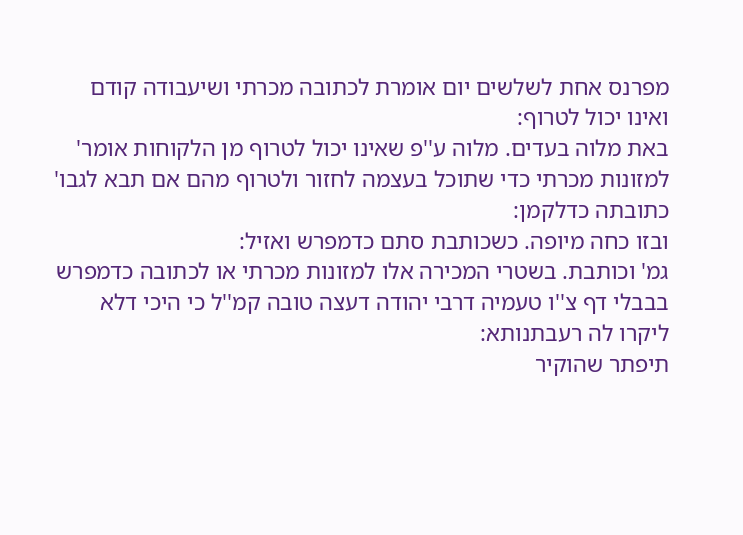מפרנס אחת לשלשים יום אומרת לכתובה מכרתי ושיעבודה קודם ואינו יכול לטרוף:
באת מלוה בעדים. מלוה ע''פ שאינו יכול לטרוף מן הלקוחות אומר' למזונות מכרתי כדי שתוכל בעצמה לחזור ולטרוף מהם אם תבא לגבו' כתובתה כדלקמן:
ובזו כחה מיופה. כשכותבת סתם כדמפרש ואזיל:
גמ' וכותבת. בשטרי המכירה אלו למזונות מכרתי או לכתובה כדמפרש בבבלי דף צ''ו טעמיה דרבי יהודה דעצה טובה קמ''ל כי היכי דלא ליקרו לה רעבתנותא:
תיפתר שהוקיר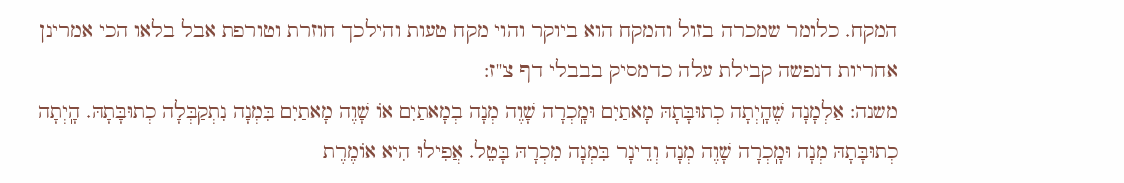המקח. כלומר שמכרה בזול והמקח הוא ביוקר והוי מקח טעות והילכך חוזרת וטורפת אבל בלאו הכי אמרינן אחריות דנפשה קבילת עלה כדמסיק בבבלי דף צ''ז:
משנה: אַלְמָנָה שֶׁהָֽיְתָה כְתוּבָּתָהּ מָאתַיִם וּמָֽכְרָה שָׁוֶה מְנָה בְמָאתַיִם אוֹ שָׁוֶה מָאתַיִם בִּמְנָה נִתְקַבְּלָה כְתוּבָּתָהּ. הָֽיְתָה כְתוּבָּתָהּ מְנָה וּמָֽכְרָה שָׁוֶה מְנָה וְדֵינָר בִּמְנָה מִכְרָהּ בָּטֵל. אֲפִילוּ הִיא אוֹמֶרֶת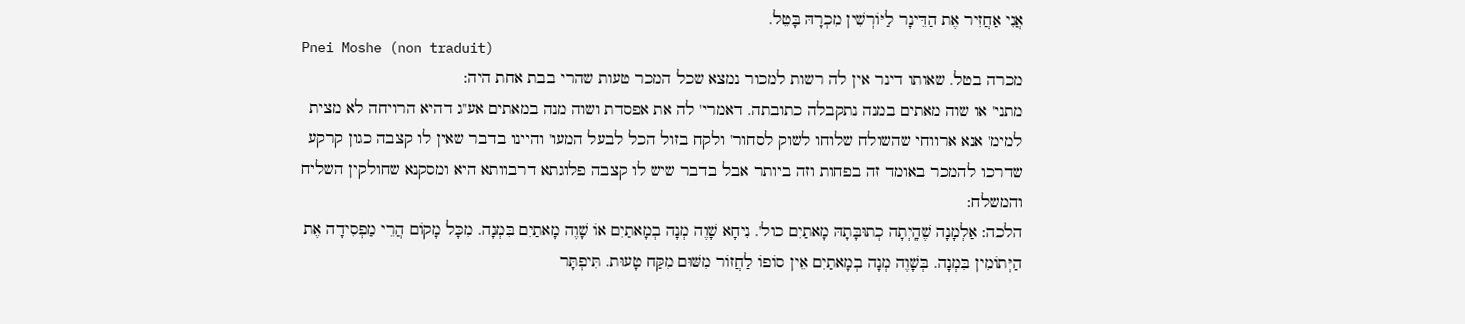אֲנִי אַחֲזִיר אֶת הַדֵּינָר לַיּוֹרְשִׁין מִכְרָהּ בָּטֵל.
Pnei Moshe (non traduit)
מכרה בטל. שאותו דינר אין לה רשות למכור נמצא שכל המכר טעות שהרי בבת אחת היה:
מתני' או שוה מאתים במנה נתקבלה כתובתה. דאמרי' לה את אפסדת ושוה מנה במאתים אע''ג דהיא הרויחה לא מצית למימ' אנא ארווחי שהשולח שלוחו לשוק לסחור' ולקח בזול הכל לבעל המעו' והיינו בדבר שאין לו קצבה כגון קרקע שדרכו להמכר באומד זה בפחות וזה ביותר אבל בדבר שיש לו קצבה פלוגתא דרבוותא היא ומסקנא שחולקין השליח והמשלח:
הלכה: אַלְמָנָה שֶׁהָֽיְתָה כְתוּבָּתָהּ מָאתַיִם כול'. נִיחָא שָׁוֶה מְנָה בְמָאתַיִם אוֹ שָׁוֶה מָאתַיִם בִּמְנָה. מִכָּל מָקוֹם הֲרֵי מַפְסִידָה אֶת הַיְּתוֹמִין בִּמְנָה. בְּשָׁוֶה מְנָה בְמָאתַיִם אֵין סוֹפוֹ לַחֲזוֹר מִשּׁוּם מִקַּח טָעוּת. תִּיפְתָּר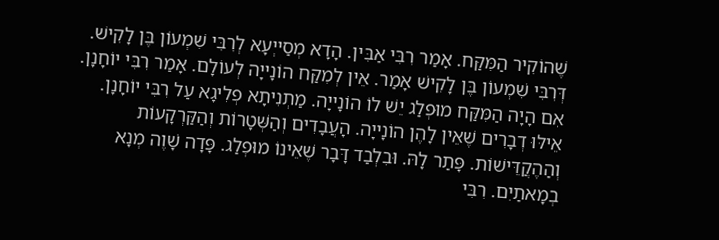שֶׁהוֹקִיר הַמִּקַּח. אָמַר רִבִּי אַבִּין. הָדָא מְסַייְעָא לְרִבִּי שִׁמְעוֹן בֶּן לָקִישׁ. דְּרִבִּי שִׁמְעוֹן בֶּן לָקִישׁ אָמַר. אֵין לְמִקַּח הוֹנָייָה לְעוֹלָם. אָמַר רִבִּי יוֹחָנָן. אִם הָיָה הַמִּקַּח מוּפְלַג יֵשׁ לוֹ הוֹנָייָה. מַתְנִיתָא פְלִיגָא עַל רִבִּי יוֹחָנָן. אֵילּוּ דְבָרִים שֶׁאֵין לָהֶן הוֹנָייָה. הָעֲבָדִים וְהַשְּׁטָרוֹת וְהַקַּרְקָעוֹת וְהַהֶקֲדֵּישׁוֹת. פָּתַר לָהּ. וּבִלְבַד דָּבָר שֶׁאֵינוֹ מוּפְלַג. פָּדָה שָׁוֶה מְנָא בְמָאתַיִם. רִבִּי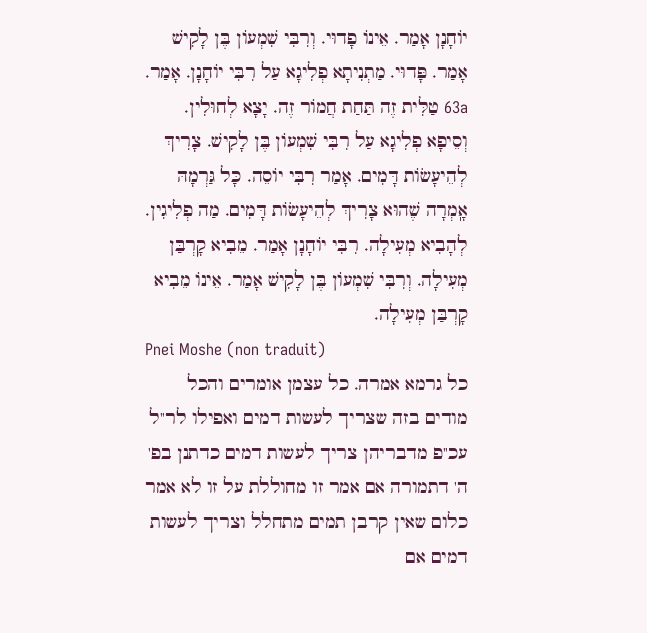יוֹחָנָן אָמַר. אֵינוֹ פָדוּי. וְרִבִּי שִׁמְעוֹן בֶּן לָקִישׁ אָמַר. פָּדוּי. מַתְנִיתָא פְלִיגָא עַל רִבִּי יוֹחָנָן. אָמַר. 63a טַלִּית זֶה תַּחַת חֲמוֹר זֶה. יָצָא לְחוּלִין. וְסֵיפָא פְלִיגָא עַל רִבִּי שִׁמְעוֹן בֶּן לָקִישׁ. צָרִיךְ לְהֵיעָשׂוֹת דָּמִים. אָמַר רִבִּי יוֹסֵה. כָּל גַּרְמָהּ אָֽמְרָה שֶׁהוּא צָרִיךְ לְהֵיעָשׂוֹת דָּמִים. מַה פְלִיגִין. לְהָבִיא מְעִילָה. רִבִּי יוֹחָנָן אָמַר. מֵבִיא קָרְבַּן מְעִילָה. וְרִבִּי שִׁמְעוֹן בֶּן לָקִישׁ אָמַר. אֵינוֹ מֵבִיא קָרְבַּן מְעִילָה.
Pnei Moshe (non traduit)
כל גרמא אמרה. כל עצמן אומרים והכל מודים בזה שצריך לעשות דמים ואפילו לר''ל עכ''פ מדבריהן צריך לעשות דמים כדתנן בפ' ה' דתמורה אם אמר זו מחוללת על זו לא אמר כלום שאין קרבן תמים מתחלל וצריך לעשות דמים אם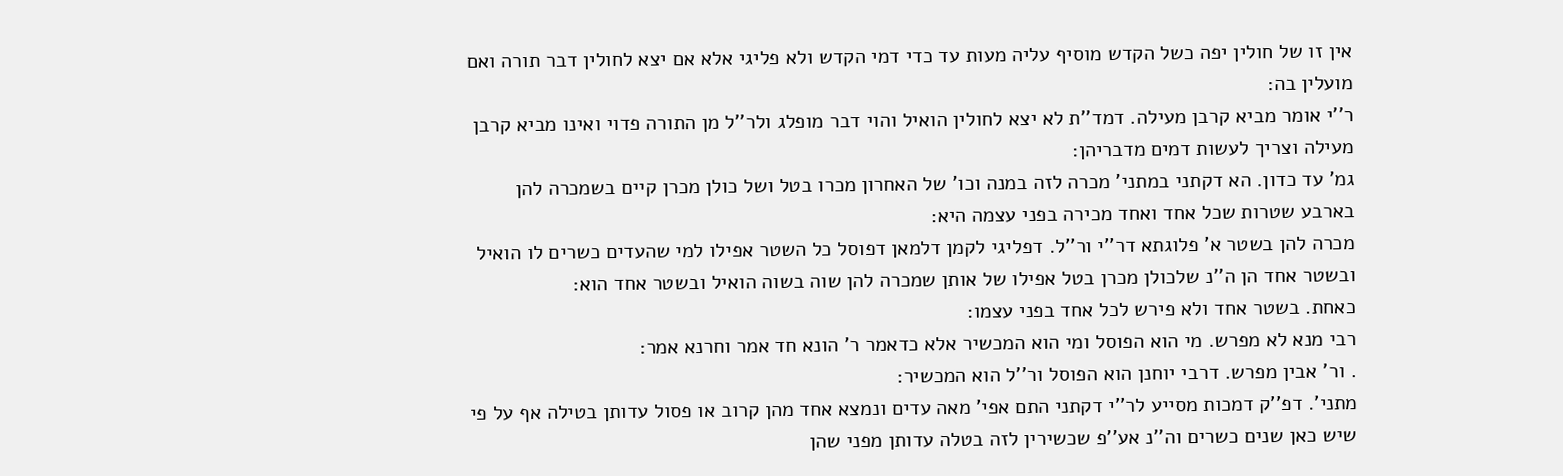אין זו של חולין יפה כשל הקדש מוסיף עליה מעות עד כדי דמי הקדש ולא פליגי אלא אם יצא לחולין דבר תורה ואם מועלין בה:
ר''י אומר מביא קרבן מעילה. דמד''ת לא יצא לחולין הואיל והוי דבר מופלג ולר''ל מן התורה פדוי ואינו מביא קרבן מעילה וצריך לעשות דמים מדבריהן:
גמ' עד כדון. הא דקתני במתני' מכרה לזה במנה וכו' של האחרון מכרו בטל ושל כולן מכרן קיים בשמכרה להן בארבע שטרות שכל אחד ואחד מכירה בפני עצמה היא:
מכרה להן בשטר א' פלוגתא דר''י ור''ל. דפליגי לקמן דלמאן דפוסל כל השטר אפילו למי שהעדים כשרים לו הואיל ובשטר אחד הן ה''נ שלכולן מכרן בטל אפילו של אותן שמכרה להן שוה בשוה הואיל ובשטר אחד הוא:
כאחת. בשטר אחד ולא פירש לכל אחד בפני עצמו:
רבי מנא לא מפרש. מי הוא הפוסל ומי הוא המכשיר אלא כדאמר ר' הונא חד אמר וחרנא אמר:
. ור' אבין מפרש. דרבי יוחנן הוא הפוסל ור''ל הוא המכשיר:
מתני'. דפ''ק דמכות מסייע לר''י דקתני התם אפי' מאה עדים ונמצא אחד מהן קרוב או פסול עדותן בטילה אף על פי שיש כאן שנים כשרים וה''נ אע''פ שכשירין לזה בטלה עדותן מפני שהן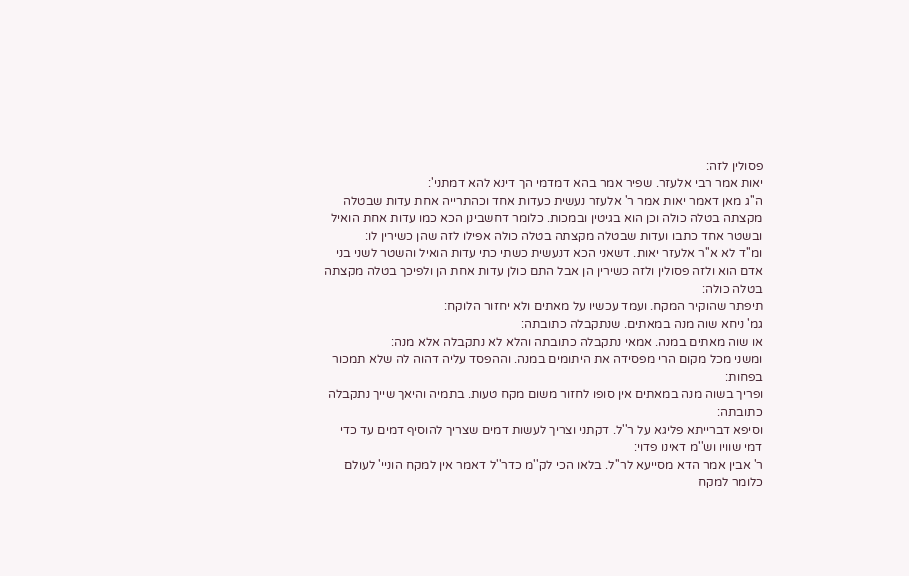פסולין לזה:
יאות אמר רבי אלעזר. שפיר אמר בהא דמדמי הך דינא להא דמתני':
ה''ג מאן דאמר יאות אמר ר' אלעזר נעשית כעדות אחד וכהתרייה אחת עדות שבטלה מקצתה בטלה כולה וכן הוא בגיטין ובמכות. כלומר דחשבינן הכא כמו עדות אחת הואיל ובשטר אחד כתבו ועדות שבטלה מקצתה בטלה כולה אפילו לזה שהן כשירין לו:
ומ''ד לא א''ר אלעזר יאות. דשאני הכא דנעשית כשתי כתי עדות הואיל והשטר לשני בני אדם הוא ולזה פסולין ולזה כשירין הן אבל התם כולן עדות אחת הן ולפיכך בטלה מקצתה בטלה כולה:
תיפתר שהוקיר המקח. ועמד עכשיו על מאתים ולא יחזור הלוקח:
גמ' ניחא שוה מנה במאתים. שנתקבלה כתובתה:
או שוה מאתים במנה. אמאי נתקבלה כתובתה והלא לא נתקבלה אלא מנה:
ומשני מכל מקום הרי מפסידה את היתומים במנה. וההפסד עליה דהוה לה שלא תמכור בפחות:
ופריך בשוה מנה במאתים אין סופו לחזור משום מקח טעות. בתמיה והיאך שייך נתקבלה כתובתה:
וסיפא דברייתא פליגא על ר''ל. דקתני וצריך לעשות דמים שצריך להוסיף דמים עד כדי דמי שוויו וש''מ דאינו פדוי:
ר' אבין אמר הדא מסייעא לר''ל. בלאו הכי לק''מ כדר''ל דאמר אין למקח הוניי' לעולם כלומר למקח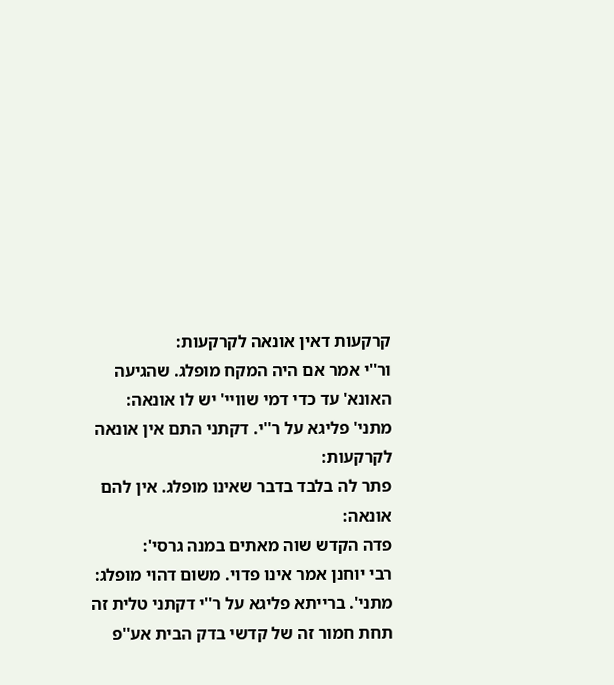קרקעות דאין אונאה לקרקעות:
ור''י אמר אם היה המקח מופלג. שהגיעה האונא' עד כדי דמי שוויי' יש לו אונאה:
מתני' פליגא על ר''י. דקתני התם אין אונאה לקרקעות:
פתר לה בלבד בדבר שאינו מופלג. אין להם אונאה:
פדה הקדש שוה מאתים במנה גרסי':
רבי יוחנן אמר אינו פדוי. משום דהוי מופלג:
מתני'. ברייתא פליגא על ר''י דקתני טלית זה תחת חמור זה של קדשי בדק הבית אע''פ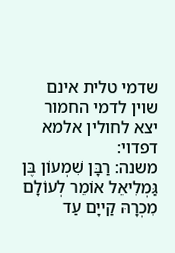שדמי טלית אינם שוין לדמי החמור יצא לחולין אלמא דפדוי:
משנה: רַבָּן שִׁמְעוֹן בֶּן גַּמְלִיאֵל אוֹמֵר לְעוֹלָם מִכְרָהּ קַייָם עַד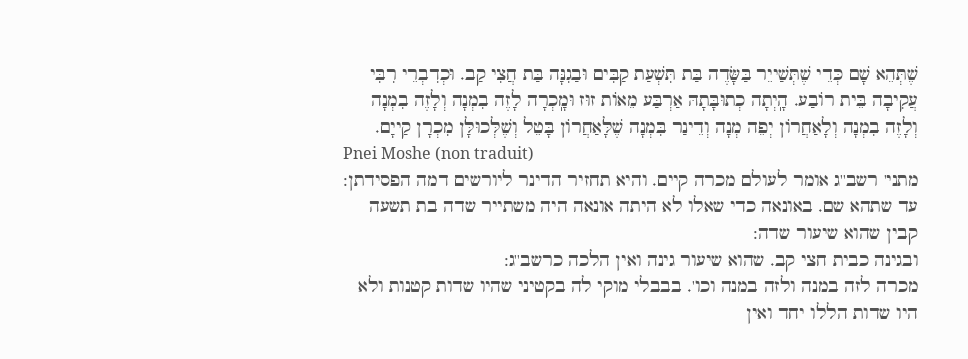שֶׁתְּהֵא שָׁם כְּדֵי שֶׁתְּשַׁייֵר בַּשָּׂדֶה בַּת תִּשְׁעַת קַבִּים וּבַגִנָּה בַּת חֲצִי קַב. וּכְדִבְרֵי רִבִּי עֲקִיבָה בֵּית רוֹבַע. הָֽיְתָה כְתוּבָּתָהּ אַרְבַּע מֵאוֹת זוּז וּמָֽכְרָה לָזֶה בִמְנָה וְלָזֶה בִמְנָה וְלָזֶה בִמְנָה וְלָאַחֲרוֹן יְפֵה מְנָה וְדֵינַר בִּמְנָה שֶׁלָּאַחֲרוֹן בָּטֵל וְשֶׁלְּכוּלָּן מִכְרָן קַייָם.
Pnei Moshe (non traduit)
מתני' רשב''ג אומר לעולם מכרה קיים. והיא תחזיר הדינר ליורשים דמה הפסידתן:
עד שתהא שם. באונאה כדי שאלו לא היתה אונאה היה משתייר שדה בת תשעה קבין שהוא שיעור שדה:
ובגינה כבית חצי קב. שהוא שיעור גינה ואין הלכה כרשב''ג:
מכרה לזה במנה ולזה במנה וכו'. בבבלי מוקי לה בקטיני שהיו שדות קטנות ולא היו שדות הללו יחד ואין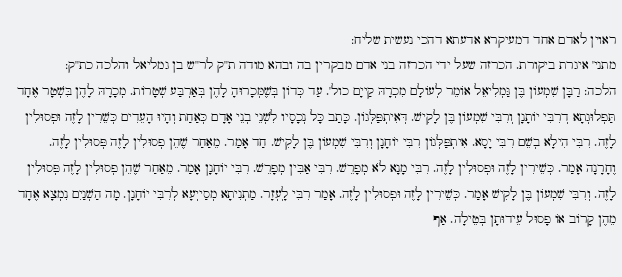ראוין לאדם אחד דמעיקרא אדעתא דהכי נעשית שליח:
מתני' איגרת ביקורת. הכרזה שעל ידי הכרזה בני אדם מבקרין בה ובהא מודה ת''ק לר''ש בן גמליאל והלכה כת''ק:
הלכה: רַבָּן שִׁמְעוֹן בֶּן גַּמְלִיאֵל אוֹמֵר לְעוֹלָם מִכְרָהּ קַייָם כול'. עַד כְּדוֹן בְּשֶׁמְּכָרוּהָ לָהֶן בְּאַרְבַּע שְׁטָרוֹת. מְכָרָהּ לָהֶן בִּשְׁטָר אֶחָד תַּפְלוּגְתָא דְרִבִּי יוֹתָנָן וְרִבִּי שִׁמְעוֹן בֶּן לָקִישׁ. דְּאִיתְפַּלְּגוֹן. כָּתַב כָּל נְכָסָיו לִשְׁנֵי בְנֵי אָדָם כְּאַחַת וְהָיוּ הָעֵדִים כְּשֵׁרִין לָזֶה וּפְסוּלִין לָזֶה. רִבִּי הִילָא בְשֵׁם רִבִּי יָסָא. אִיתְפַּלְּגוֹן רִבִּי יוֹחָנָן וְרִבִּי שִׁמְעוֹן בֶּן לָקִישׁ. חַד אָמַר. מֵאַחַר שֶׁהֵן פְסוּלִין לָזֶה פְּסוּלִין לָזֶה. וֶחָרָנָה אָמַר. כְּשֵׁירִין לָזֶה וּפְסוּלִין לָזֶה. רִבִּי מָנָא לֹא מְפָרֵשׁ. רִבִּי אַבִּין מְפָרֵשׁ. רִבִּי יוֹחָנָן אָמַר. מֵאַחַר שֶׁהֵן פְסוּלִין לָזֶה פְּסוּלִין לָזֶה. וְרִבִּי שִׁמְעוֹן בֶּן לָקִישׁ אָמַר. כְּשֵׁירִין לָזֶה וּפְסוּלִין לָזֶה. אָמַר רִבִּי לָֽעְזָר. מַתְנִיתָא מְסַייְעָא לְרִבִּי יוֹחָנָן. מָה הַשְׁנַיִם נִמְצָא אֶחָד מֵהֶן קָרוֹב אוֹ פָסוּל עֵידוּתָן בְּטֵילָה. אַף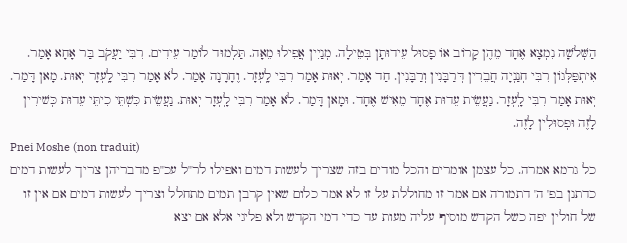הַשְּׁלֹשָׁה נִמְצָא אֶחָד מֵהֶן קָרוֹב אוֹ פָסוּל עֵידוּתָן בְּטֵילָה. מְנַיִין אֲפִילוּ מֵאָה. תַּלְמוּד לוֹמַר עֵידִים. רִבִּי יַעֲקֹב בַּר אָחָא אָמַר. אִיתְפַּלְּגוֹן רִבִּי חְנַנְיָה חֲבֵרִין דְּרַבָּנִין וְרַבָּנִין. חַד אָמַר. יְאוּת אָמַר רִבִּי לָֽעְזָר. וֶחָרָנָה אָמַר. לֹא אָמַר רִבִּי לָֽעְזָר יְאוּת. מָאן דָּמַר. יְאוּת אָמַר רִבִּי לָֽעְזָר. נַעֲשֵׂית עֵדוּת אֶחָד מֵאִישׁ אֶחָד. וּמָאן דָּמַר. לֹא אָמַר רִבִּי לָֽעְזָר יְאוּת. נַעֲשֵׂית כִּשְׁתֵּי כִיתֵּי עֵדוּת כְּשׁירִין לָזֶה וּפְסוּלִין לָזֶה.
Pnei Moshe (non traduit)
כל גרמא אמרה. כל עצמן אומרים והכל מודים בזה שצריך לעשות דמים ואפילו לר''ל עכ''פ מדבריהן צריך לעשות דמים כדתנן בפ' ה' דתמורה אם אמר זו מחוללת על זו לא אמר כלום שאין קרבן תמים מתחלל וצריך לעשות דמים אם אין זו של חולין יפה כשל הקדש מוסיף עליה מעות עד כדי דמי הקדש ולא פליגי אלא אם יצא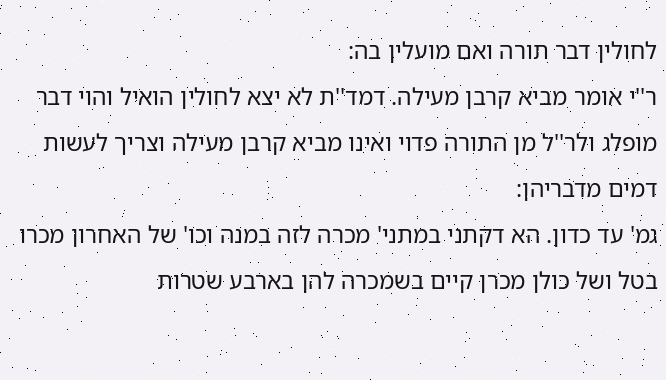לחולין דבר תורה ואם מועלין בה:
ר''י אומר מביא קרבן מעילה. דמד''ת לא יצא לחולין הואיל והוי דבר מופלג ולר''ל מן התורה פדוי ואינו מביא קרבן מעילה וצריך לעשות דמים מדבריהן:
גמ' עד כדון. הא דקתני במתני' מכרה לזה במנה וכו' של האחרון מכרו בטל ושל כולן מכרן קיים בשמכרה להן בארבע שטרות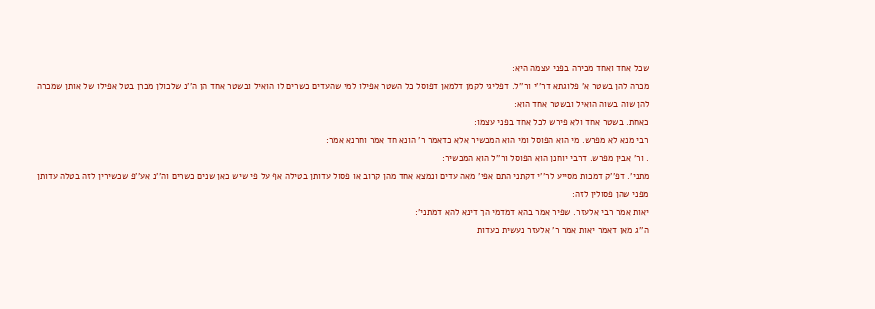שכל אחד ואחד מכירה בפני עצמה היא:
מכרה להן בשטר א' פלוגתא דר''י ור''ל. דפליגי לקמן דלמאן דפוסל כל השטר אפילו למי שהעדים כשרים לו הואיל ובשטר אחד הן ה''נ שלכולן מכרן בטל אפילו של אותן שמכרה להן שוה בשוה הואיל ובשטר אחד הוא:
כאחת. בשטר אחד ולא פירש לכל אחד בפני עצמו:
רבי מנא לא מפרש. מי הוא הפוסל ומי הוא המכשיר אלא כדאמר ר' הונא חד אמר וחרנא אמר:
. ור' אבין מפרש. דרבי יוחנן הוא הפוסל ור''ל הוא המכשיר:
מתני'. דפ''ק דמכות מסייע לר''י דקתני התם אפי' מאה עדים ונמצא אחד מהן קרוב או פסול עדותן בטילה אף על פי שיש כאן שנים כשרים וה''נ אע''פ שכשירין לזה בטלה עדותן מפני שהן פסולין לזה:
יאות אמר רבי אלעזר. שפיר אמר בהא דמדמי הך דינא להא דמתני':
ה''ג מאן דאמר יאות אמר ר' אלעזר נעשית כעדות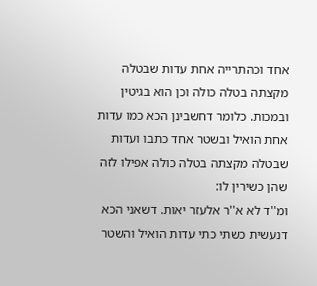אחד וכהתרייה אחת עדות שבטלה מקצתה בטלה כולה וכן הוא בגיטין ובמכות. כלומר דחשבינן הכא כמו עדות אחת הואיל ובשטר אחד כתבו ועדות שבטלה מקצתה בטלה כולה אפילו לזה שהן כשירין לו:
ומ''ד לא א''ר אלעזר יאות. דשאני הכא דנעשית כשתי כתי עדות הואיל והשטר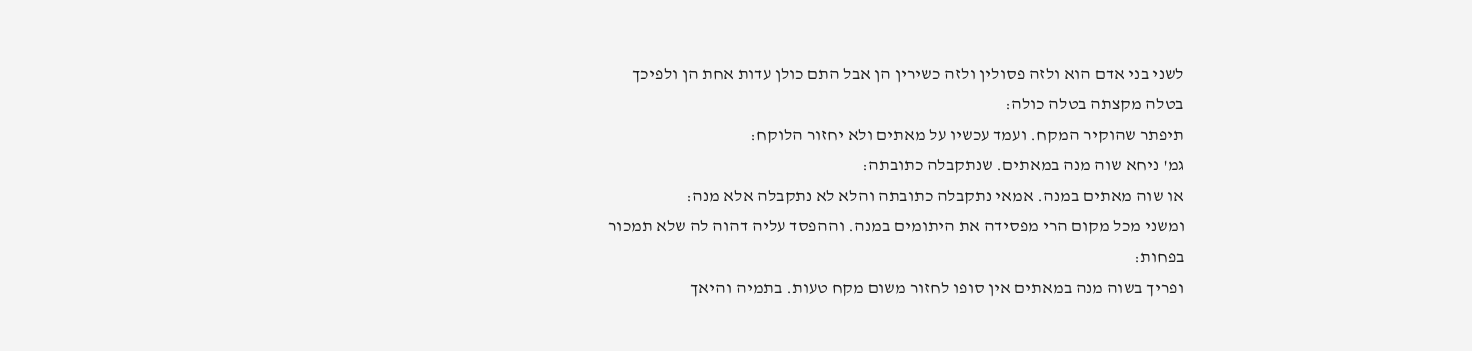לשני בני אדם הוא ולזה פסולין ולזה כשירין הן אבל התם כולן עדות אחת הן ולפיכך בטלה מקצתה בטלה כולה:
תיפתר שהוקיר המקח. ועמד עכשיו על מאתים ולא יחזור הלוקח:
גמ' ניחא שוה מנה במאתים. שנתקבלה כתובתה:
או שוה מאתים במנה. אמאי נתקבלה כתובתה והלא לא נתקבלה אלא מנה:
ומשני מכל מקום הרי מפסידה את היתומים במנה. וההפסד עליה דהוה לה שלא תמכור בפחות:
ופריך בשוה מנה במאתים אין סופו לחזור משום מקח טעות. בתמיה והיאך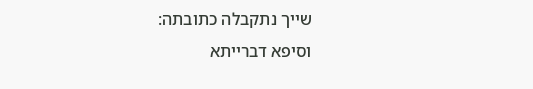שייך נתקבלה כתובתה:
וסיפא דברייתא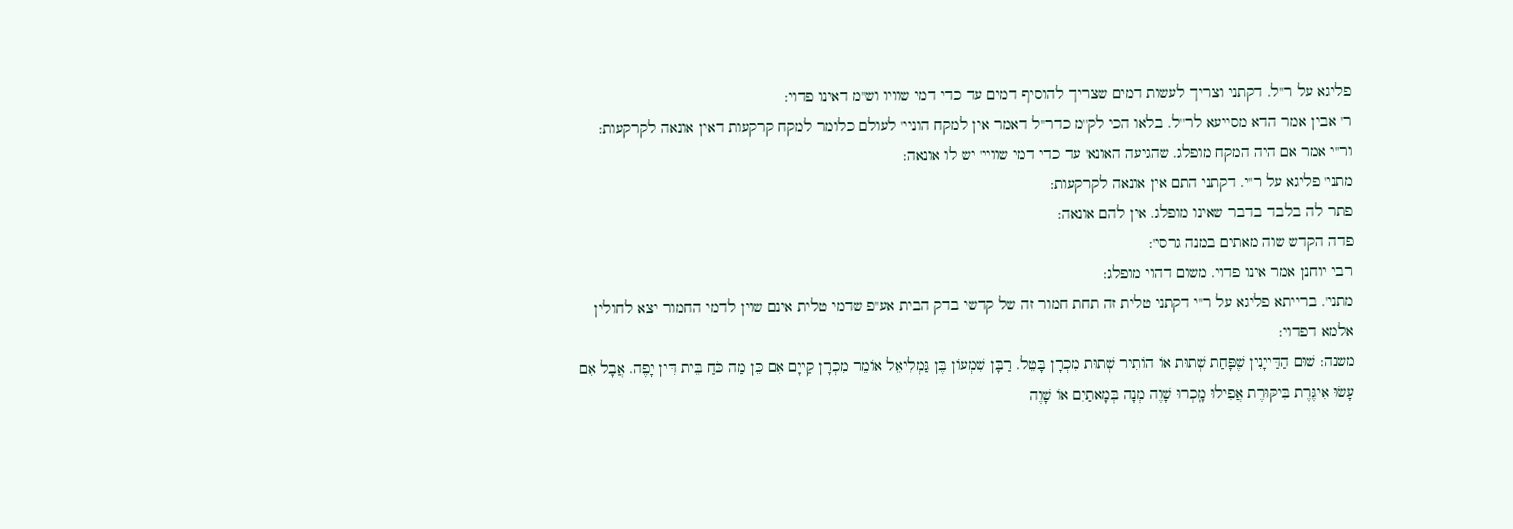פליגא על ר''ל. דקתני וצריך לעשות דמים שצריך להוסיף דמים עד כדי דמי שוויו וש''מ דאינו פדוי:
ר' אבין אמר הדא מסייעא לר''ל. בלאו הכי לק''מ כדר''ל דאמר אין למקח הוניי' לעולם כלומר למקח קרקעות דאין אונאה לקרקעות:
ור''י אמר אם היה המקח מופלג. שהגיעה האונא' עד כדי דמי שוויי' יש לו אונאה:
מתני' פליגא על ר''י. דקתני התם אין אונאה לקרקעות:
פתר לה בלבד בדבר שאינו מופלג. אין להם אונאה:
פדה הקדש שוה מאתים במנה גרסי':
רבי יוחנן אמר אינו פדוי. משום דהוי מופלג:
מתני'. ברייתא פליגא על ר''י דקתני טלית זה תחת חמור זה של קדשי בדק הבית אע''פ שדמי טלית אינם שוין לדמי החמור יצא לחולין אלמא דפדוי:
משנה: שׁוּם הַדַּייָנִין שֶׁפָּחַת שְׁתוּת אוֹ הוֹתִיר שְׁתוּת מִכְרָן בָּטֵל. רַבָּן שִׁמְעוֹן בֶּן גַּמְלִיאֵל אוֹמֵר מִכְרָן קַייָם אִם כֵּן מַה כֹּחַ בֵּית דִּין יָפֶה. אֲבָל אִם עָשׂוּ אִיגֶּרֶת בִּיקּוּרֶת אֲפִילוּ מָֽכְרוּ שָׁוֶה מְנָה בְּמָאתַיִם אוֹ שָׁוֶה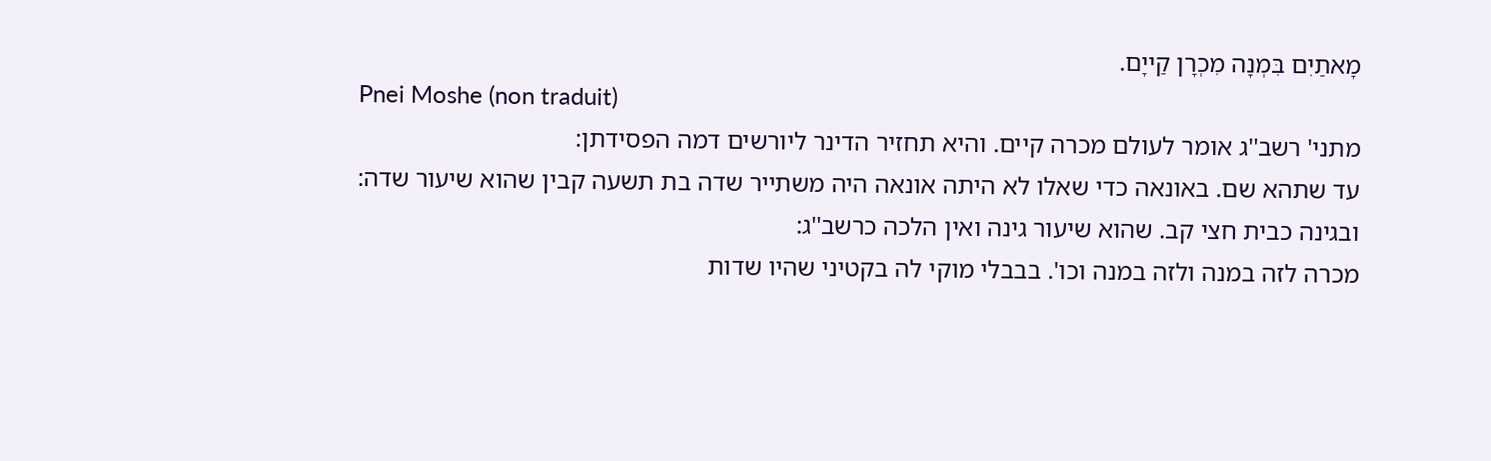מָאתַיִם בִּמְנָה מִכְרָן קַייָם.
Pnei Moshe (non traduit)
מתני' רשב''ג אומר לעולם מכרה קיים. והיא תחזיר הדינר ליורשים דמה הפסידתן:
עד שתהא שם. באונאה כדי שאלו לא היתה אונאה היה משתייר שדה בת תשעה קבין שהוא שיעור שדה:
ובגינה כבית חצי קב. שהוא שיעור גינה ואין הלכה כרשב''ג:
מכרה לזה במנה ולזה במנה וכו'. בבבלי מוקי לה בקטיני שהיו שדות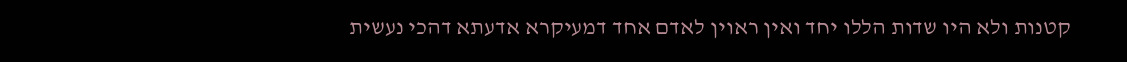קטנות ולא היו שדות הללו יחד ואין ראוין לאדם אחד דמעיקרא אדעתא דהכי נעשית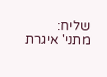שליח:
מתני' איגרת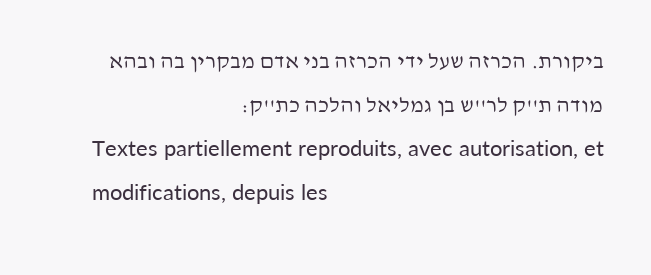ביקורת. הכרזה שעל ידי הכרזה בני אדם מבקרין בה ובהא מודה ת''ק לר''ש בן גמליאל והלכה כת''ק:
Textes partiellement reproduits, avec autorisation, et modifications, depuis les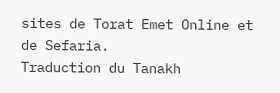sites de Torat Emet Online et de Sefaria.
Traduction du Tanakh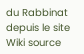du Rabbinat depuis le site Wiki source